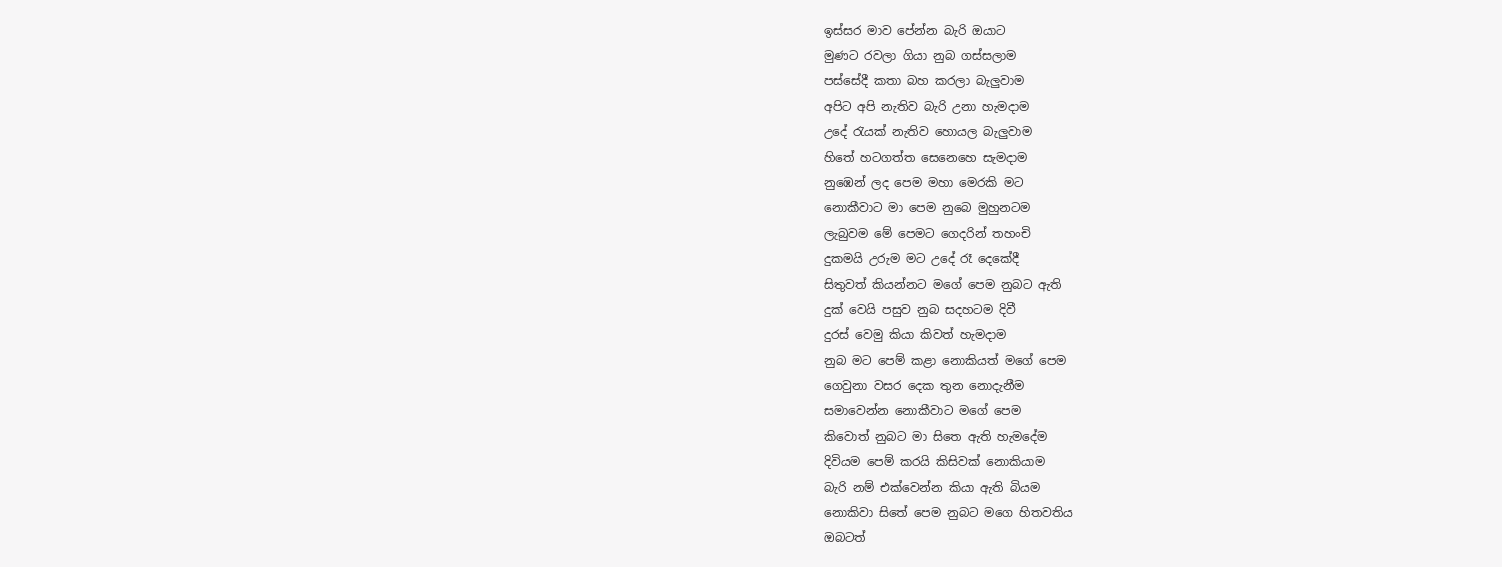ඉස්සර මාව පේන්න බැරි ඔයාට
මුණට රවලා ගියා නුබ ගස්සලාම
පස්සේදී කතා බහ කරලා බැලුවාම
අපිට අපි නැතිව බැරි උනා හැමදාම
උදේ රැයක් නැතිව හොයල බැලුවාම
හිතේ හටගත්ත සෙනෙහෙ සැමදාම
නුඹෙන් ලද පෙම මහා මෙරකි මට
නොකීවාට මා පෙම නුබෙ මුහුනටම
ලැබුවම මේ පෙමට ගෙදරින් තහංචි
දුකමයි උරුම මට උදේ රෑ දෙකේදී
සිතුවත් කියන්නට මගේ පෙම නුබට ඇති
දුක් වෙයි පසුව නුබ සදහටම දිවී
දුරස් වෙමු කියා කිවත් හැමදාම
නුබ මට පෙම් කළා නොකියත් මගේ පෙම
ගෙවුනා වසර දෙක තුන නොදැනීම
සමාවෙන්න නොකීවාට මගේ පෙම
කිවොත් නුබට මා සිතෙ ඇති හැමදේම
දිවියම පෙම් කරයි කිසිවක් නොකියාම
බැරි නම් එක්වෙන්න කියා ඇති බියම
නොකිවා සිතේ පෙම නුබට මගෙ හිතවතිය
ඔබටත්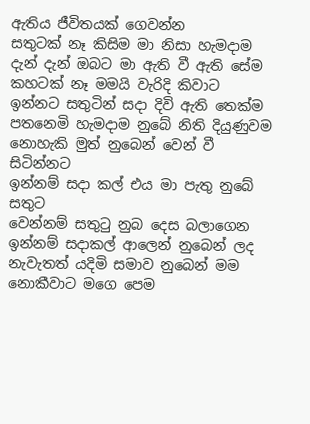ඇතිය ජීවිතයක් ගෙවන්න
සතුටක් නෑ කිසිම මා නිසා හැමදාම
දැන් දැන් ඔබට මා ඇති වී ඇති සේම
කහටක් නෑ මමයි වැරිදි කිවාට
ඉන්නට සතුටින් සදා දිවි ඇති තෙක්ම
පතනෙමි හැමදාම නුබේ නිති දියුණුවම
නොහැකි මුත් නුබෙන් වෙන් වී සිටින්නට
ඉන්නම් සදා කල් එය මා පැතු නුබේ සතුට
වෙන්නම් සතුටු නුබ දෙස බලාගෙන
ඉන්නම් සදාකල් ආලෙන් නුබෙන් ලද
නැවැතත් යදිමි සමාව නුබෙන් මම
නොකීවාට මගෙ පෙම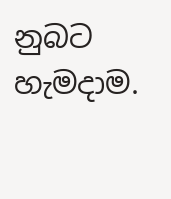නුබට හැමදාම.